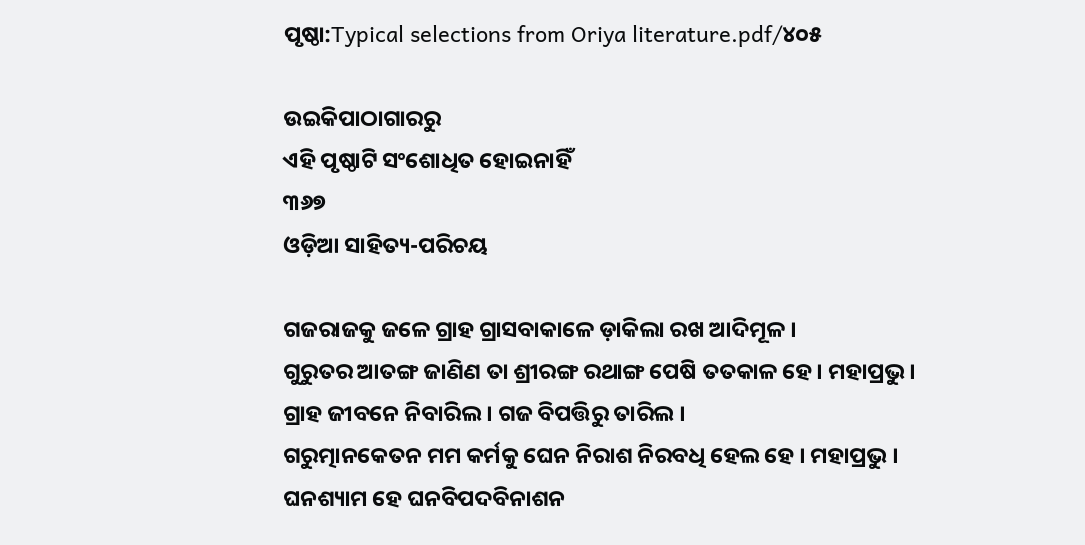ପୃଷ୍ଠା:Typical selections from Oriya literature.pdf/୪୦୫

ଉଇକିପାଠାଗାର‌ରୁ
ଏହି ପୃଷ୍ଠାଟି ସଂଶୋଧିତ ହୋଇନାହିଁ
୩୬୭
ଓଡ଼ିଆ ସାହିତ୍ୟ-ପରିଚୟ

ଗ‌ଜରାଜ‌କୁ ଜଳେ ଗ୍ରାହ ଗ୍ରାସବାକାଳେ ଡ଼ାକିଲା ରଖ ଆଦିମୂଳ ।
ଗୁରୁତର ଆତଙ୍ଗ ଜାଣିଣ ତା ଶ୍ରୀରଙ୍ଗ ରଥାଙ୍ଗ ପେଷି ତ‌ତକାଳ ହେ । ମହାପ୍ରଭୁ ।
ଗ୍ରାହ ଜୀବନେ ନିବାରିଲ । ଗଜ ବିପତ୍ତିରୁ ତାରିଲ ।
ଗରୁତ୍ମାନ‌କେତନ ମମ କର୍ମକୁ ଘେନ ନିରାଶ ନିରବଧି ହେଲ ହେ । ମହାପ୍ରଭୁ ।
ଘନଶ୍ୟାମ ହେ ଘନବିପଦବିନାଶନ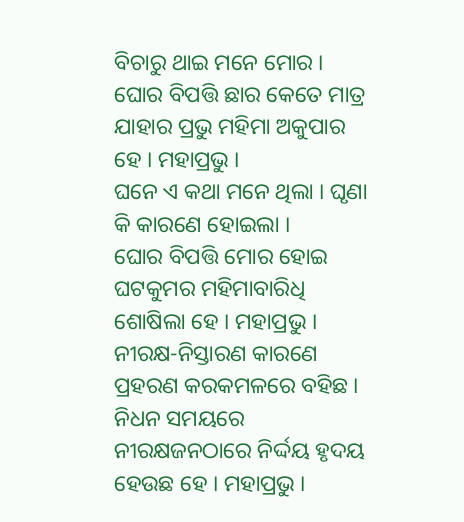ବିଚାରୁ ଥାଇ ମନେ ମୋର ।
ଘୋର ବିପତ୍ତି ଛାର କେତେ ମାତ୍ର ଯାହାର ପ୍ରଭୁ ମହିମା ଅକୁପାର ହେ । ମହାପ୍ରଭୁ ।
ଘନେ ଏ କଥା ମନେ ଥିଲା । ଘୃଣା କି କାରଣେ ହୋଇଲା ।
ଘୋର ବିପତ୍ତି ମୋର ହୋଇ ଘଟକୁମର ମହିମାବାରିଧି ଶୋଷିଲା ହେ । ମହାପ୍ରଭୁ ।
ନୀରକ୍ଷ-ନିସ୍ତାରଣ କାରଣେ ପ୍ରହରଣ କରକମଳରେ ବ‌ହିଛ ।
ନିଧନ ସମୟରେ ନୀରକ୍ଷଜନଠାରେ ନିର୍ଦ୍ଦୟ ହୃଦୟ ହେଉଛ ହେ । ମହାପ୍ରଭୁ ।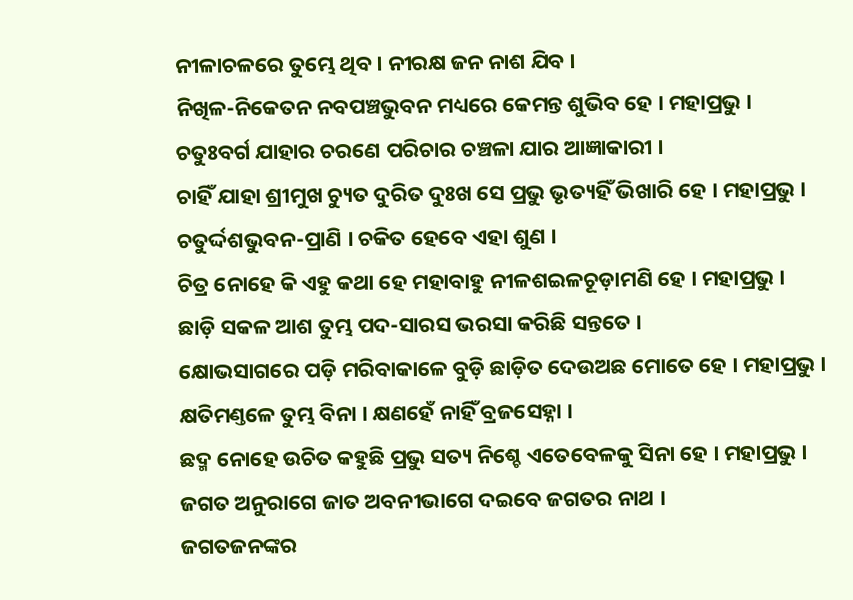ନୀଳାଚଳରେ ତୁମ୍ଭେ ଥିବ । ନୀରକ୍ଷ ଜନ ନାଶ ଯିବ ।
ନିଖିଳ-ନିକେତନ ନବପଞ୍ଚଭୁବନ ମଧ୍ୟରେ କେମ‌ନ୍ତ ଶୁଭିବ ହେ । ମହାପ୍ରଭୁ ।
ଚତୁଃବର୍ଗ ଯାହାର ଚରଣେ ପରିଚାର ଚଞ୍ଚଳା ଯାର ଆଜ୍ଞାକାରୀ ।
ଚାହିଁ ଯାହା ଶ୍ରୀମୁଖ ଚ୍ୟୁତ ଦୁରିତ ଦୁଃଖ ସେ ପ୍ରଭୁ ଭୃତ୍ୟହିଁ ଭିଖାରି ହେ । ମହାପ୍ରଭୁ ।
ଚତୁର୍ଦ୍ଦଶଭୁବନ-ପ୍ରାଣି । ଚକିତ ହେବେ ଏହା ଶୁଣ ।
ଚିତ୍ର ନୋହେ କି ଏହୁ କଥା ହେ ମହାବାହୁ ନୀଳଶଇଳଚୂଡ଼ାମଣି ହେ । ମହାପ୍ରଭୁ ।
ଛାଡ଼ି ସକଳ ଆଶ ତୁମ୍ଭ ପଦ-ସାରସ ଭରସା କରିଛି ସନ୍ତ‌ତେ ।
କ୍ଷୋଭସାଗରେ ପଡ଼ି ମରିବାକାଳେ ବୁଡ଼ି ଛାଡ଼ିତ ଦେଉଅଛ ମୋତେ ହେ । ମହାପ୍ରଭୁ ।
କ୍ଷତିମଣ୍ତଳେ ତୁମ୍ଭ ବିନା । କ୍ଷଣହେଁ ନାହିଁ ବ୍ରଜସେହ୍ନା ।
ଛଦ୍ମ ନୋହେ ଉଚିତ କ‌ହୁଛି ପ୍ରଭୁ ସତ୍ୟ ନିଶ୍ଚେ ଏତେବେଳକୁ ସିନା ହେ । ମହାପ୍ରଭୁ ।
ଜଗତ ଅନୁରାଗେ ଜାତ ଅବନୀଭାଗେ ଦଇବେ ଜଗତର ନାଥ ।
ଜଗତଜନଙ୍କର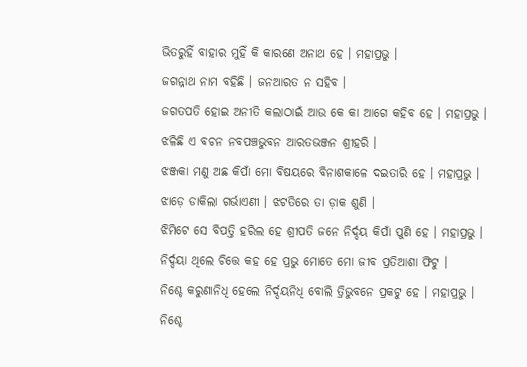ଭିତରୁହିଁ ବାହାର ମୁହିଁ କି କାରଣେ ଅନାଥ ହେ । ମହାପ୍ରଭୁ ।
ଜଗନ୍ନାଥ ନାମ ବ‌ହିଛି । ଜନଆରତ ନ ସ‌ହିବ ।
ଜଗତପତି ହୋଇ ଅନୀତି କଲାଠାଇଁ ଆଉ କେ କା ଆଗେ କ‌ହିବ ହେ । ମହାପ୍ରଭୁ ।
ଝଳିଛି ଏ ବଚନ ନବପଞ୍ଚଭୁବନ ଆରତଭଞ୍ଜନ ଶ୍ରୀହରି ।
ଝଞ୍ଜକା ମଣୁ ଅଛ କିପାଁ ମୋ ବିଷୟରେ ବିନାଶକାଳେ ଦଇତାରି ହେ । ମହାପ୍ରଭୁ ।
ଝାଡ଼େ ଡାକିଲା ଗର୍ଭାଏଣୀ । ଝଟତିରେ ତା ଡ଼ାକ ଶୁଣି ।
ଝିମିଟେ ସେ ବିପତ୍ତି ହରିଲ ହେ ଶ୍ରୀପତି ଜନେ ନିର୍ଦ୍ଦୟ କିପାଁ ପୁଣି ହେ । ମହାପ୍ରଭୁ ।
ନିର୍ଦ୍ଦୟା ଥିଲେ ଚିତ୍ତେ କ‌ହ ହେ ପ୍ରଭୁ ମୋତେ ମୋ ଜୀବ ପ୍ରତିଆଶା ଫିଟୁ ।
ନିଶ୍ଚେ କରୁଣାନିଧି ହେଲେ ନିର୍ଦ୍ଦୟନିଧି ବୋଲି ତ୍ରିଭୁବନେ ପ୍ରକଟୁ ହେ । ମହାପ୍ରଭୁ ।
ନିଶ୍ଚେ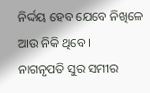ନିର୍ଦ୍ଦୟ ହେବ ଯେବେ ନିଖିଳେ ଆଉ ନିକି ଥିବେ ।
ନାଗନୃପତି ସୁର ସମୀର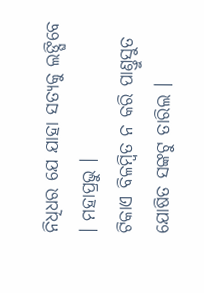ନିଧିଧର ଯେ ଯାହା ସତ୍ୟକୁ ଲଙ୍ଘିବେ । ମହାପ୍ରଭୁ ।
ଟିକାଏ ବିଳମ୍ବିତ ନ କରି ପାଣ୍ତୁସୁତ ଯୋଷିତ ସଙ୍କଟୁ ତାରିଲ ।